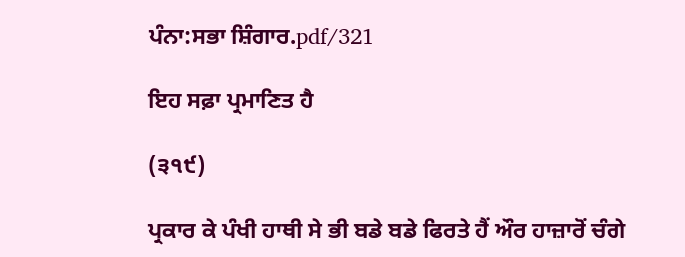ਪੰਨਾ:ਸਭਾ ਸ਼ਿੰਗਾਰ.pdf/321

ਇਹ ਸਫ਼ਾ ਪ੍ਰਮਾਣਿਤ ਹੈ

(੩੧੯)

ਪ੍ਰਕਾਰ ਕੇ ਪੰਖੀ ਹਾਥੀ ਸੇ ਭੀ ਬਡੇ ਬਡੇ ਫਿਰਤੇ ਹੈਂ ਔਰ ਹਾਜ਼ਾਰੋਂ ਚੰਗੇ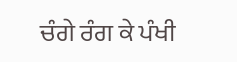ਚੰਗੇ ਰੰਗ ਕੇ ਪੰਖੀ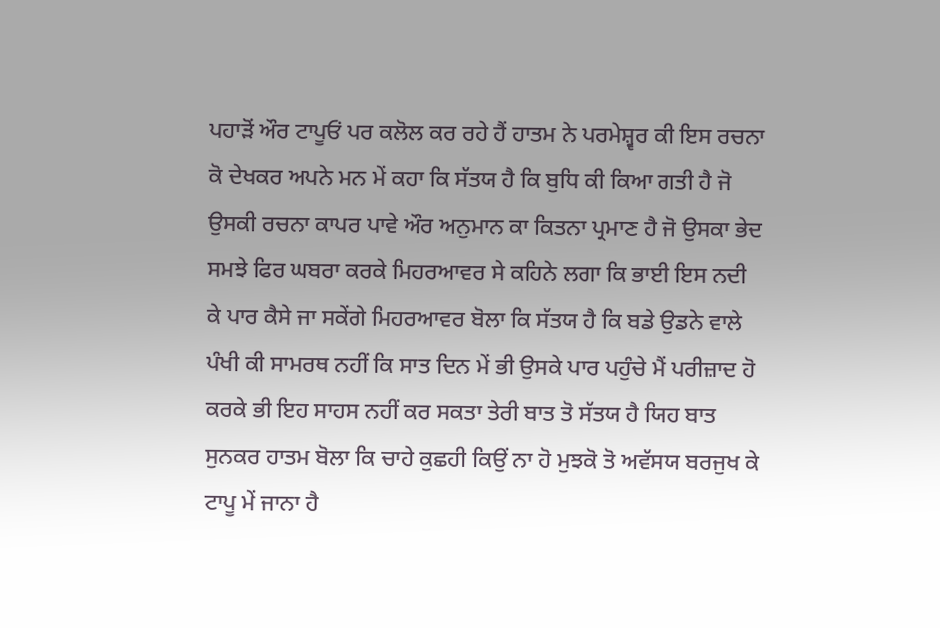ਪਹਾੜੋਂ ਔਰ ਟਾਪੂਓਂ ਪਰ ਕਲੋਲ ਕਰ ਰਹੇ ਹੈਂ ਹਾਤਮ ਨੇ ਪਰਮੇਸ਼੍ਵਰ ਕੀ ਇਸ ਰਚਨਾ ਕੋ ਦੇਖਕਰ ਅਪਨੇ ਮਨ ਮੇਂ ਕਹਾ ਕਿ ਸੱਤਯ ਹੈ ਕਿ ਬੁਧਿ ਕੀ ਕਿਆ ਗਤੀ ਹੈ ਜੋ ਉਸਕੀ ਰਚਨਾ ਕਾਪਰ ਪਾਵੇ ਔਰ ਅਨੁਮਾਨ ਕਾ ਕਿਤਨਾ ਪ੍ਰਮਾਣ ਹੈ ਜੋ ਉਸਕਾ ਭੇਦ ਸਮਝੇ ਫਿਰ ਘਬਰਾ ਕਰਕੇ ਮਿਹਰਆਵਰ ਸੇ ਕਹਿਨੇ ਲਗਾ ਕਿ ਭਾਈ ਇਸ ਨਦੀ ਕੇ ਪਾਰ ਕੈਸੇ ਜਾ ਸਕੇਂਗੇ ਮਿਹਰਆਵਰ ਬੋਲਾ ਕਿ ਸੱਤਯ ਹੈ ਕਿ ਬਡੇ ਉਡਨੇ ਵਾਲੇ ਪੰਖੀ ਕੀ ਸਾਮਰਥ ਨਹੀਂ ਕਿ ਸਾਤ ਦਿਨ ਮੇਂ ਭੀ ਉਸਕੇ ਪਾਰ ਪਹੁੰਚੇ ਮੈਂ ਪਰੀਜ਼ਾਦ ਹੋ ਕਰਕੇ ਭੀ ਇਹ ਸਾਹਸ ਨਹੀਂ ਕਰ ਸਕਤਾ ਤੇਰੀ ਬਾਤ ਤੋ ਸੱਤਯ ਹੈ ਯਿਹ ਬਾਤ ਸੁਨਕਰ ਹਾਤਮ ਬੋਲਾ ਕਿ ਚਾਹੇ ਕੁਛਹੀ ਕਿਉਂ ਨਾ ਹੋ ਮੁਝਕੋ ਤੋ ਅਵੱਸਯ ਬਰਜੁਖ ਕੇ ਟਾਪੂ ਮੇਂ ਜਾਨਾ ਹੈ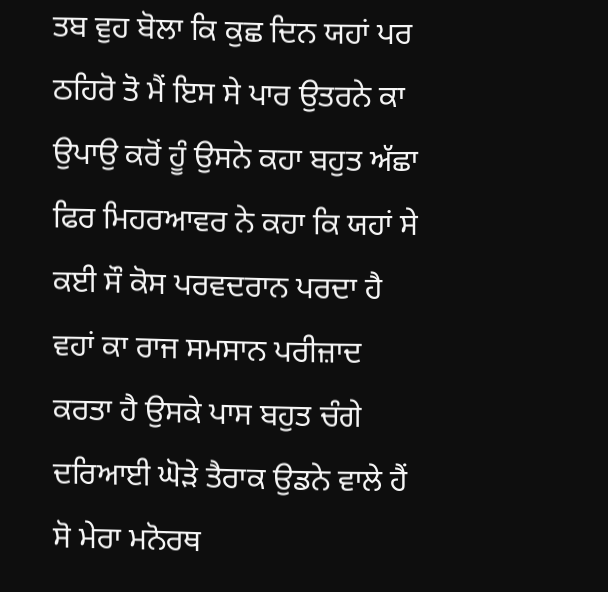ਤਬ ਵੁਹ ਬੋਲਾ ਕਿ ਕੁਛ ਦਿਨ ਯਹਾਂ ਪਰ ਠਹਿਰੋ ਤੋ ਮੈਂ ਇਸ ਸੇ ਪਾਰ ਉਤਰਨੇ ਕਾ ਉਪਾਉ ਕਰੋਂ ਹੂੰ ਉਸਨੇ ਕਹਾ ਬਹੁਤ ਅੱਛਾ ਫਿਰ ਮਿਹਰਆਵਰ ਨੇ ਕਹਾ ਕਿ ਯਹਾਂ ਸੇ ਕਈ ਸੌ ਕੋਸ ਪਰਵਦਰਾਨ ਪਰਦਾ ਹੈ ਵਹਾਂ ਕਾ ਰਾਜ ਸਮਸਾਨ ਪਰੀਜ਼ਾਦ ਕਰਤਾ ਹੈ ਉਸਕੇ ਪਾਸ ਬਹੁਤ ਚੰਗੇ ਦਰਿਆਈ ਘੋੜੇ ਤੈਰਾਕ ਉਡਨੇ ਵਾਲੇ ਹੈਂ ਸੋ ਮੇਰਾ ਮਨੋਰਥ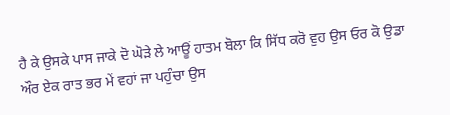ਹੈ ਕੇ ਉਸਕੇ ਪਾਸ ਜਾਕੇ ਦੋ ਘੋੜੇ ਲੇ ਆਊਂ ਹਾਤਮ ਬੋਲਾ ਕਿ ਸਿੱਧ ਕਰੋ ਵੁਹ ਉਸ ਓਰ ਕੋ ਉਡਾ ਔਰ ਏਕ ਰਾਤ ਭਰ ਮੇਂ ਵਹਾਂ ਜਾ ਪਹੁੰਚਾ ਉਸ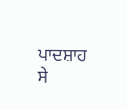ਪਾਦਸ਼ਾਹ ਸੇ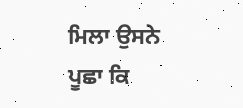ਮਿਲਾ ਉਸਨੇ ਪੂਛਾ ਕਿ